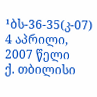¹ბს-36-35(კ-07) 4 აპრილი, 2007 წელი
ქ. თბილისი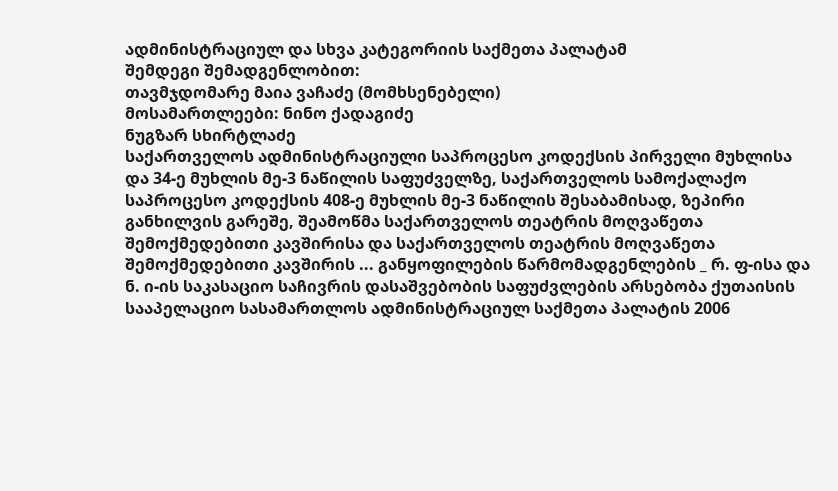ადმინისტრაციულ და სხვა კატეგორიის საქმეთა პალატამ
შემდეგი შემადგენლობით:
თავმჯდომარე მაია ვაჩაძე (მომხსენებელი)
მოსამართლეები: ნინო ქადაგიძე
ნუგზარ სხირტლაძე
საქართველოს ადმინისტრაციული საპროცესო კოდექსის პირველი მუხლისა და 34-ე მუხლის მე-3 ნაწილის საფუძველზე, საქართველოს სამოქალაქო საპროცესო კოდექსის 408-ე მუხლის მე-3 ნაწილის შესაბამისად, ზეპირი განხილვის გარეშე, შეამოწმა საქართველოს თეატრის მოღვაწეთა შემოქმედებითი კავშირისა და საქართველოს თეატრის მოღვაწეთა შემოქმედებითი კავშირის ... განყოფილების წარმომადგენლების _ რ. ფ-ისა და ნ. ი-ის საკასაციო საჩივრის დასაშვებობის საფუძვლების არსებობა ქუთაისის სააპელაციო სასამართლოს ადმინისტრაციულ საქმეთა პალატის 2006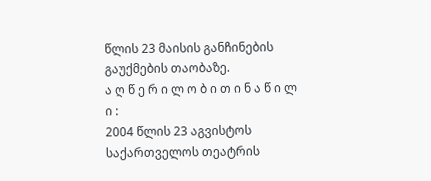წლის 23 მაისის განჩინების გაუქმების თაობაზე.
ა ღ წ ე რ ი ლ ო ბ ი თ ი ნ ა წ ი ლ ი :
2004 წლის 23 აგვისტოს საქართველოს თეატრის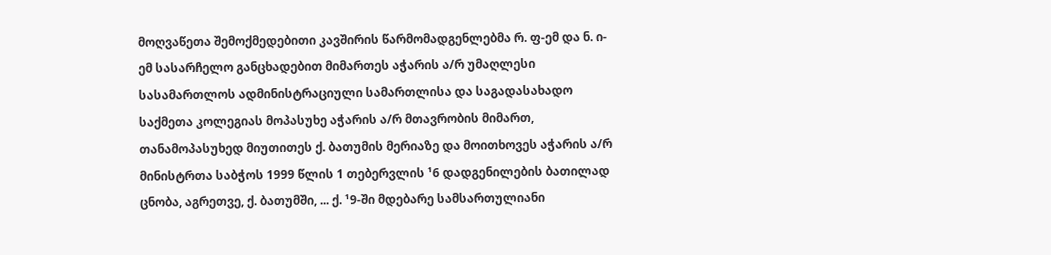მოღვაწეთა შემოქმედებითი კავშირის წარმომადგენლებმა რ. ფ-ემ და ნ. ი-ემ სასარჩელო განცხადებით მიმართეს აჭარის ა/რ უმაღლესი სასამართლოს ადმინისტრაციული სამართლისა და საგადასახადო საქმეთა კოლეგიას მოპასუხე აჭარის ა/რ მთავრობის მიმართ, თანამოპასუხედ მიუთითეს ქ. ბათუმის მერიაზე და მოითხოვეს აჭარის ა/რ მინისტრთა საბჭოს 1999 წლის 1 თებერვლის ¹6 დადგენილების ბათილად ცნობა, აგრეთვე, ქ. ბათუმში, ... ქ. ¹9-ში მდებარე სამსართულიანი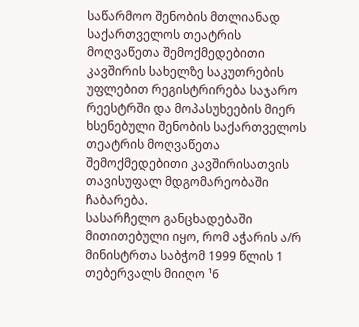საწარმოო შენობის მთლიანად საქართველოს თეატრის მოღვაწეთა შემოქმედებითი კავშირის სახელზე საკუთრების უფლებით რეგისტრირება საჯარო რეესტრში და მოპასუხეების მიერ ხსენებული შენობის საქართველოს თეატრის მოღვაწეთა შემოქმედებითი კავშირისათვის თავისუფალ მდგომარეობაში ჩაბარება.
სასარჩელო განცხადებაში მითითებული იყო, რომ აჭარის ა/რ მინისტრთა საბჭომ 1999 წლის 1 თებერვალს მიიღო ¹6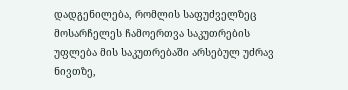დადგენილება, რომლის საფუძველზეც მოსარჩელეს ჩამოერთვა საკუთრების უფლება მის საკუთრებაში არსებულ უძრავ ნივთზე,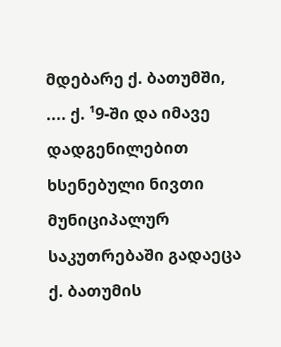მდებარე ქ. ბათუმში, .... ქ. ¹9-ში და იმავე დადგენილებით ხსენებული ნივთი მუნიციპალურ საკუთრებაში გადაეცა ქ. ბათუმის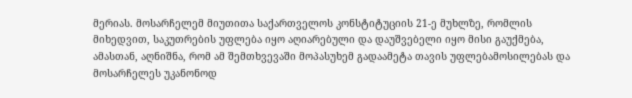მერიას. მოსარჩელემ მიუთითა საქართველოს კონსტიტუციის 21-ე მუხლზე, რომლის მიხედვით, საკუთრების უფლება იყო აღიარებული და დაუშვებელი იყო მისი გაუქმება, ამასთან, აღნიშნა, რომ ამ შემთხვევაში მოპასუხემ გადაამეტა თავის უფლებამოსილებას და მოსარჩელეს უკანონოდ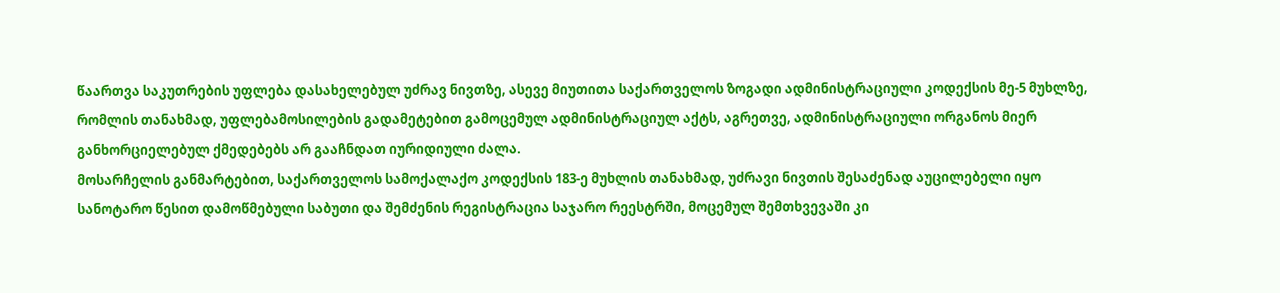წაართვა საკუთრების უფლება დასახელებულ უძრავ ნივთზე, ასევე მიუთითა საქართველოს ზოგადი ადმინისტრაციული კოდექსის მე-5 მუხლზე, რომლის თანახმად, უფლებამოსილების გადამეტებით გამოცემულ ადმინისტრაციულ აქტს, აგრეთვე, ადმინისტრაციული ორგანოს მიერ განხორციელებულ ქმედებებს არ გააჩნდათ იურიდიული ძალა.
მოსარჩელის განმარტებით, საქართველოს სამოქალაქო კოდექსის 183-ე მუხლის თანახმად, უძრავი ნივთის შესაძენად აუცილებელი იყო სანოტარო წესით დამოწმებული საბუთი და შემძენის რეგისტრაცია საჯარო რეესტრში, მოცემულ შემთხვევაში კი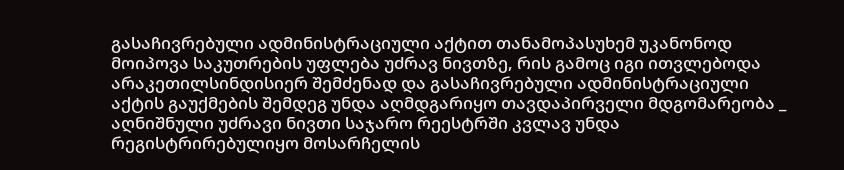გასაჩივრებული ადმინისტრაციული აქტით თანამოპასუხემ უკანონოდ მოიპოვა საკუთრების უფლება უძრავ ნივთზე, რის გამოც იგი ითვლებოდა არაკეთილსინდისიერ შემძენად და გასაჩივრებული ადმინისტრაციული აქტის გაუქმების შემდეგ უნდა აღმდგარიყო თავდაპირველი მდგომარეობა _ აღნიშნული უძრავი ნივთი საჯარო რეესტრში კვლავ უნდა რეგისტრირებულიყო მოსარჩელის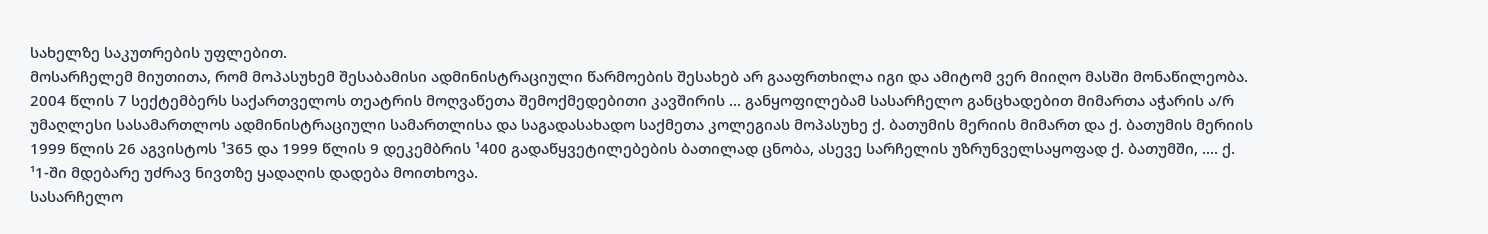სახელზე საკუთრების უფლებით.
მოსარჩელემ მიუთითა, რომ მოპასუხემ შესაბამისი ადმინისტრაციული წარმოების შესახებ არ გააფრთხილა იგი და ამიტომ ვერ მიიღო მასში მონაწილეობა.
2004 წლის 7 სექტემბერს საქართველოს თეატრის მოღვაწეთა შემოქმედებითი კავშირის ... განყოფილებამ სასარჩელო განცხადებით მიმართა აჭარის ა/რ უმაღლესი სასამართლოს ადმინისტრაციული სამართლისა და საგადასახადო საქმეთა კოლეგიას მოპასუხე ქ. ბათუმის მერიის მიმართ და ქ. ბათუმის მერიის 1999 წლის 26 აგვისტოს ¹365 და 1999 წლის 9 დეკემბრის ¹400 გადაწყვეტილებების ბათილად ცნობა, ასევე სარჩელის უზრუნველსაყოფად ქ. ბათუმში, .... ქ. ¹1-ში მდებარე უძრავ ნივთზე ყადაღის დადება მოითხოვა.
სასარჩელო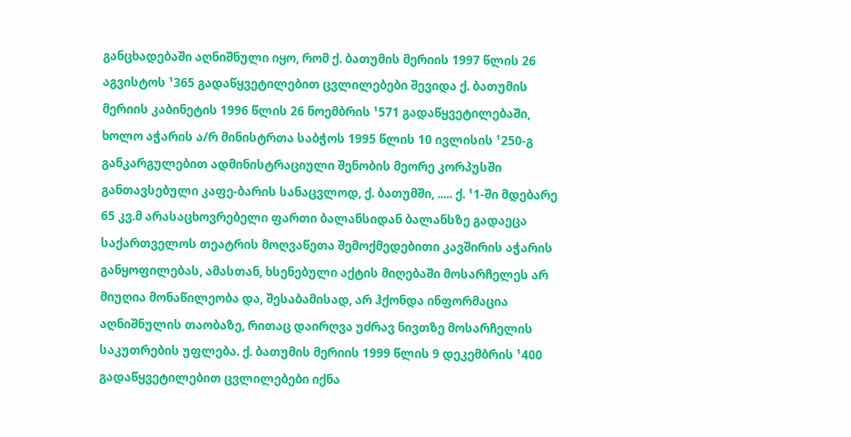განცხადებაში აღნიშნული იყო, რომ ქ. ბათუმის მერიის 1997 წლის 26 აგვისტოს ¹365 გადაწყვეტილებით ცვლილებები შევიდა ქ. ბათუმის მერიის კაბინეტის 1996 წლის 26 ნოემბრის ¹571 გადაწყვეტილებაში, ხოლო აჭარის ა/რ მინისტრთა საბჭოს 1995 წლის 10 ივლისის ¹250-გ განკარგულებით ადმინისტრაციული შენობის მეორე კორპუსში განთავსებული კაფე-ბარის სანაცვლოდ, ქ. ბათუმში, ..... ქ. ¹1-ში მდებარე 65 კვ.მ არასაცხოვრებელი ფართი ბალანსიდან ბალანსზე გადაეცა საქართველოს თეატრის მოღვაწეთა შემოქმედებითი კავშირის აჭარის განყოფილებას, ამასთან, ხსენებული აქტის მიღებაში მოსარჩელეს არ მიუღია მონაწილეობა და, შესაბამისად, არ ჰქონდა ინფორმაცია აღნიშნულის თაობაზე, რითაც დაირღვა უძრავ ნივთზე მოსარჩელის საკუთრების უფლება. ქ. ბათუმის მერიის 1999 წლის 9 დეკემბრის ¹400 გადაწყვეტილებით ცვლილებები იქნა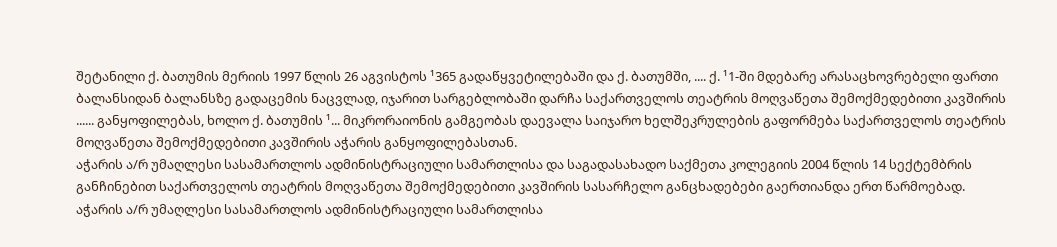შეტანილი ქ. ბათუმის მერიის 1997 წლის 26 აგვისტოს ¹365 გადაწყვეტილებაში და ქ. ბათუმში, .... ქ. ¹1-ში მდებარე არასაცხოვრებელი ფართი ბალანსიდან ბალანსზე გადაცემის ნაცვლად, იჯარით სარგებლობაში დარჩა საქართველოს თეატრის მოღვაწეთა შემოქმედებითი კავშირის ...... განყოფილებას, ხოლო ქ. ბათუმის ¹... მიკრორაიონის გამგეობას დაევალა საიჯარო ხელშეკრულების გაფორმება საქართველოს თეატრის მოღვაწეთა შემოქმედებითი კავშირის აჭარის განყოფილებასთან.
აჭარის ა/რ უმაღლესი სასამართლოს ადმინისტრაციული სამართლისა და საგადასახადო საქმეთა კოლეგიის 2004 წლის 14 სექტემბრის განჩინებით საქართველოს თეატრის მოღვაწეთა შემოქმედებითი კავშირის სასარჩელო განცხადებები გაერთიანდა ერთ წარმოებად.
აჭარის ა/რ უმაღლესი სასამართლოს ადმინისტრაციული სამართლისა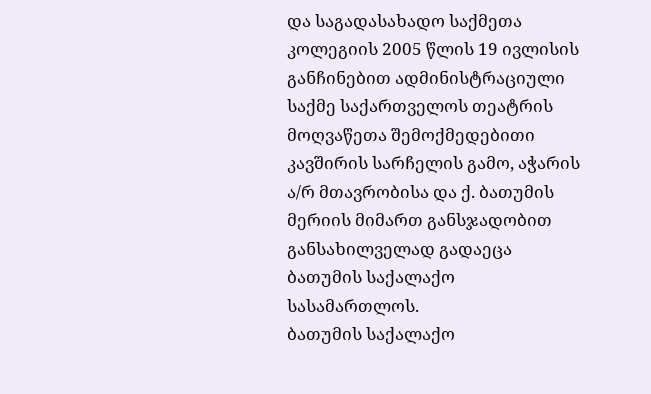და საგადასახადო საქმეთა კოლეგიის 2005 წლის 19 ივლისის განჩინებით ადმინისტრაციული საქმე საქართველოს თეატრის მოღვაწეთა შემოქმედებითი კავშირის სარჩელის გამო, აჭარის ა/რ მთავრობისა და ქ. ბათუმის მერიის მიმართ განსჯადობით განსახილველად გადაეცა ბათუმის საქალაქო სასამართლოს.
ბათუმის საქალაქო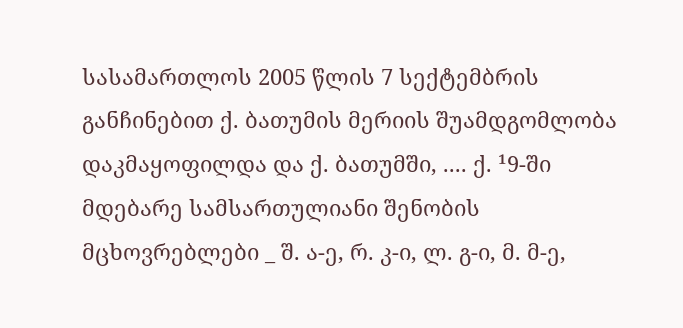სასამართლოს 2005 წლის 7 სექტემბრის განჩინებით ქ. ბათუმის მერიის შუამდგომლობა დაკმაყოფილდა და ქ. ბათუმში, .... ქ. ¹9-ში მდებარე სამსართულიანი შენობის მცხოვრებლები _ შ. ა-ე, რ. კ-ი, ლ. გ-ი, მ. მ-ე,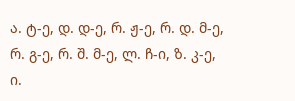ა. ტ-ე, დ. დ-ე, რ. ჟ-ე, რ. დ. მ-ე, რ. გ-ე, რ. შ. მ-ე, ლ. ჩ-ი, ზ. კ-ე, ი.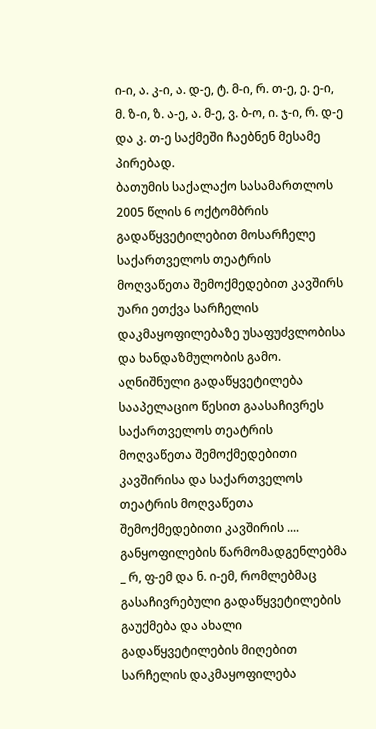ი-ი, ა. კ-ი, ა. დ-ე, ტ. მ-ი, რ. თ-ე, ე. ე-ი, მ. ზ-ი, ზ. ა-ე, ა. მ-ე, ვ. ბ-ო, ი. ჯ-ი, რ. დ-ე და კ. თ-ე საქმეში ჩაებნენ მესამე პირებად.
ბათუმის საქალაქო სასამართლოს 2005 წლის 6 ოქტომბრის გადაწყვეტილებით მოსარჩელე საქართველოს თეატრის მოღვაწეთა შემოქმედებით კავშირს უარი ეთქვა სარჩელის დაკმაყოფილებაზე უსაფუძვლობისა და ხანდაზმულობის გამო.
აღნიშნული გადაწყვეტილება სააპელაციო წესით გაასაჩივრეს საქართველოს თეატრის მოღვაწეთა შემოქმედებითი კავშირისა და საქართველოს თეატრის მოღვაწეთა შემოქმედებითი კავშირის .... განყოფილების წარმომადგენლებმა _ რ, ფ-ემ და ნ. ი-ემ, რომლებმაც გასაჩივრებული გადაწყვეტილების გაუქმება და ახალი გადაწყვეტილების მიღებით სარჩელის დაკმაყოფილება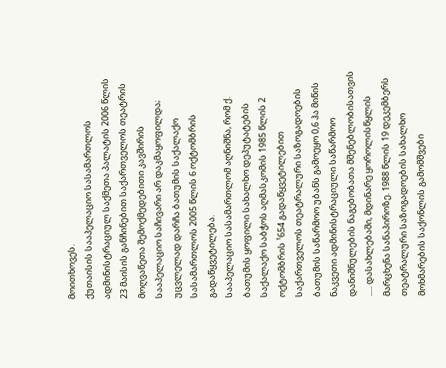მოითხოვეს.
ქუთაისის სააპელაციო სასამართლოს ადმინისტრაციულ საქმეთა პალატის 2006 წლის 23 მაისის განჩინებით საქართველოს თეატრის მოღვაწეთა შემოქმედებითი კავშირის სააპელაციო საჩივარი არ დაკმაყოფილდა; უცვლელად დარჩა ბათუმის საქალაქო სასამართლოს 2005 წლის 6 ოქტომბრის გადაწყვეტილება.
სააპელაციო სასამართლომ აღნიშნა, რომ ქ. ბათუმის ყოფილი სახალხო დეპუტატების საქალაქო საბჭოს აღმასკომის 1985 წლის 2 ოქტომბრის ¹654 გადაწყვეტილებით საქართველოს თეატრალური საზოგადოების ბათუმის საწარმოო უბანს გამოეყო 0,6 ჰა მიწის ნაკვეთი ადმინისტრაციული საწარმოო დანიშნულების ნაგებობათა მშენებლობისათვის ..... დასახლებაში, მდინარე ყოროლისწყლის მარცხენა სანაპიროზე. 1988 წლის 19 დეკემბერს თეატრალური საზოგადოების სახალხო მოხმარების საქონლის გამომშვები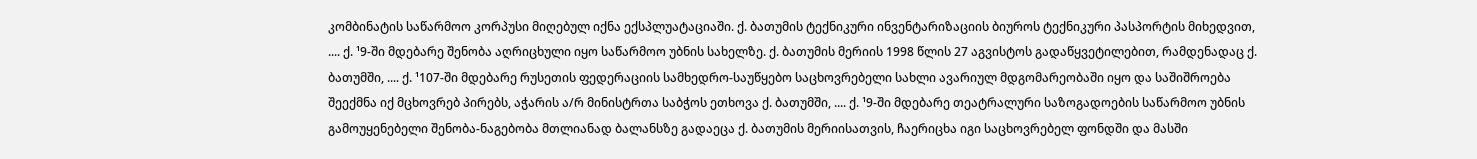კომბინატის საწარმოო კორპუსი მიღებულ იქნა ექსპლუატაციაში. ქ. ბათუმის ტექნიკური ინვენტარიზაციის ბიუროს ტექნიკური პასპორტის მიხედვით, .... ქ. ¹9-ში მდებარე შენობა აღრიცხული იყო საწარმოო უბნის სახელზე. ქ. ბათუმის მერიის 1998 წლის 27 აგვისტოს გადაწყვეტილებით, რამდენადაც ქ. ბათუმში, .... ქ. ¹107-ში მდებარე რუსეთის ფედერაციის სამხედრო-საუწყებო საცხოვრებელი სახლი ავარიულ მდგომარეობაში იყო და საშიშროება შეექმნა იქ მცხოვრებ პირებს, აჭარის ა/რ მინისტრთა საბჭოს ეთხოვა ქ. ბათუმში, .... ქ. ¹9-ში მდებარე თეატრალური საზოგადოების საწარმოო უბნის გამოუყენებელი შენობა-ნაგებობა მთლიანად ბალანსზე გადაეცა ქ. ბათუმის მერიისათვის, ჩაერიცხა იგი საცხოვრებელ ფონდში და მასში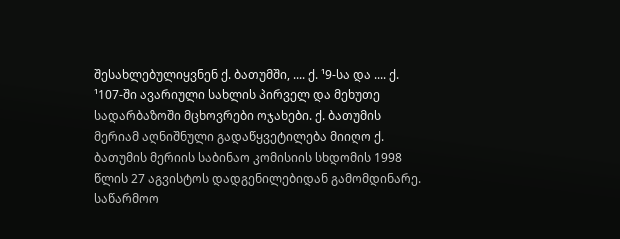შესახლებულიყვნენ ქ. ბათუმში, .... ქ. ¹9-სა და .... ქ. ¹107-ში ავარიული სახლის პირველ და მეხუთე სადარბაზოში მცხოვრები ოჯახები. ქ. ბათუმის მერიამ აღნიშნული გადაწყვეტილება მიიღო ქ. ბათუმის მერიის საბინაო კომისიის სხდომის 1998 წლის 27 აგვისტოს დადგენილებიდან გამომდინარე. საწარმოო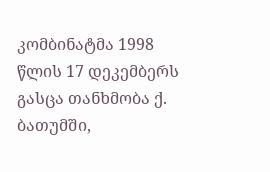კომბინატმა 1998 წლის 17 დეკემბერს გასცა თანხმობა ქ. ბათუმში,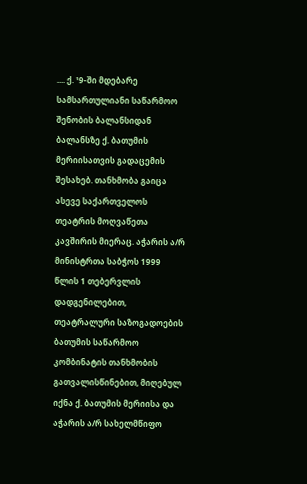.... ქ. ¹9-ში მდებარე სამსართულიანი საწარმოო შენობის ბალანსიდან ბალანსზე ქ. ბათუმის მერიისათვის გადაცემის შესახებ. თანხმობა გაიცა ასევე საქართველოს თეატრის მოღვაწეთა კავშირის მიერაც. აჭარის ა/რ მინისტრთა საბჭოს 1999 წლის 1 თებერვლის დადგენილებით, თეატრალური საზოგადოების ბათუმის საწარმოო კომბინატის თანხმობის გათვალისწინებით, მიღებულ იქნა ქ. ბათუმის მერიისა და აჭარის ა/რ სახელმწიფო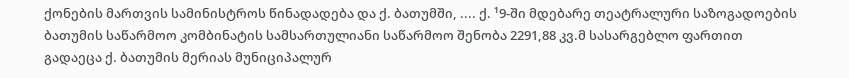ქონების მართვის სამინისტროს წინადადება და ქ. ბათუმში, .... ქ. ¹9-ში მდებარე თეატრალური საზოგადოების ბათუმის საწარმოო კომბინატის სამსართულიანი საწარმოო შენობა 2291,88 კვ.მ სასარგებლო ფართით გადაეცა ქ. ბათუმის მერიას მუნიციპალურ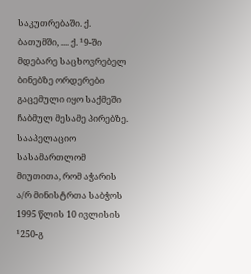საკუთრებაში. ქ. ბათუმში, .... ქ. ¹9-ში მდებარე საცხოვრებელ ბინებზე ორდერები გაცემული იყო საქმეში ჩაბმულ მესამე პირებზე.
სააპელაციო სასამართლომ მიუთითა, რომ აჭარის ა/რ მინისტრთა საბჭოს 1995 წლის 10 ივლისის ¹250-გ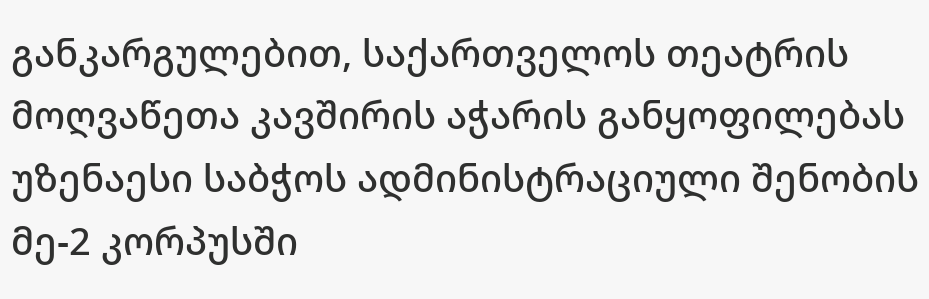განკარგულებით, საქართველოს თეატრის მოღვაწეთა კავშირის აჭარის განყოფილებას უზენაესი საბჭოს ადმინისტრაციული შენობის მე-2 კორპუსში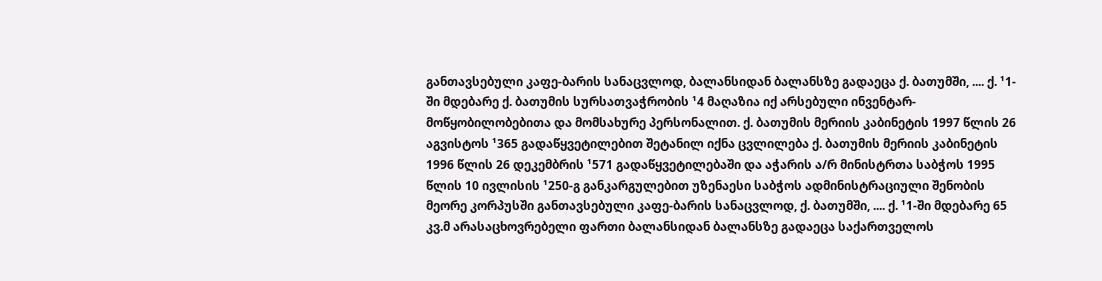განთავსებული კაფე-ბარის სანაცვლოდ, ბალანსიდან ბალანსზე გადაეცა ქ. ბათუმში, .... ქ. ¹1-ში მდებარე ქ. ბათუმის სურსათვაჭრობის ¹4 მაღაზია იქ არსებული ინვენტარ-მოწყობილობებითა და მომსახურე პერსონალით. ქ. ბათუმის მერიის კაბინეტის 1997 წლის 26 აგვისტოს ¹365 გადაწყვეტილებით შეტანილ იქნა ცვლილება ქ. ბათუმის მერიის კაბინეტის 1996 წლის 26 დეკემბრის ¹571 გადაწყვეტილებაში და აჭარის ა/რ მინისტრთა საბჭოს 1995 წლის 10 ივლისის ¹250-გ განკარგულებით უზენაესი საბჭოს ადმინისტრაციული შენობის მეორე კორპუსში განთავსებული კაფე-ბარის სანაცვლოდ, ქ. ბათუმში, .... ქ. ¹1-ში მდებარე 65 კვ.მ არასაცხოვრებელი ფართი ბალანსიდან ბალანსზე გადაეცა საქართველოს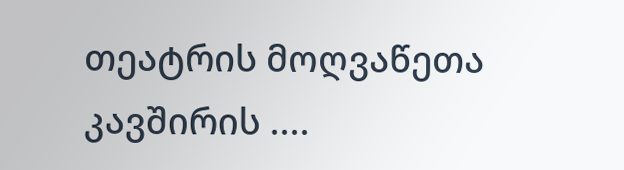თეატრის მოღვაწეთა კავშირის ....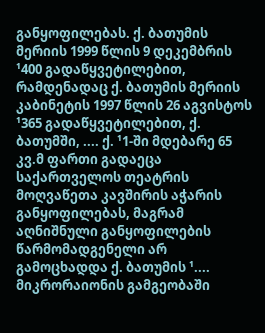განყოფილებას. ქ. ბათუმის მერიის 1999 წლის 9 დეკემბრის ¹400 გადაწყვეტილებით, რამდენადაც ქ. ბათუმის მერიის კაბინეტის 1997 წლის 26 აგვისტოს ¹365 გადაწყვეტილებით, ქ. ბათუმში, .... ქ. ¹1-ში მდებარე 65 კვ.მ ფართი გადაეცა საქართველოს თეატრის მოღვაწეთა კავშირის აჭარის განყოფილებას, მაგრამ აღნიშნული განყოფილების წარმომადგენელი არ გამოცხადდა ქ. ბათუმის ¹.... მიკრორაიონის გამგეობაში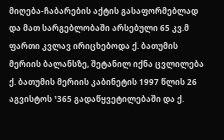მიღება-ჩაბარების აქტის გასაფორმებლად და მათ სარგებლობაში არსებული 65 კვ.მ ფართი კვლავ ირიცხებოდა ქ. ბათუმის მერიის ბალანსზე, შეტანილ იქნა ცვლილება ქ. ბათუმის მერიის კაბინეტის 1997 წლის 26 აგვისტოს ¹365 გადაწყვეტილებაში და ქ.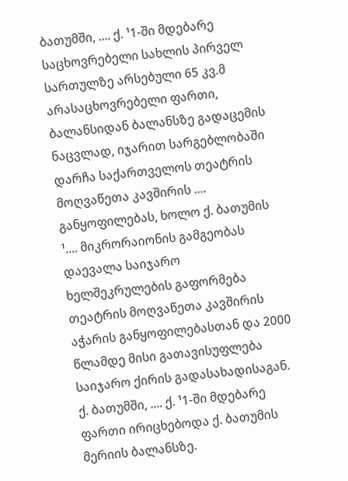ბათუმში, .... ქ. ¹1-ში მდებარე საცხოვრებელი სახლის პირველ სართულზე არსებული 65 კვ.მ არასაცხოვრებელი ფართი, ბალანსიდან ბალანსზე გადაცემის ნაცვლად, იჯარით სარგებლობაში დარჩა საქართველოს თეატრის მოღვაწეთა კავშირის .... განყოფილებას, ხოლო ქ. ბათუმის ¹.... მიკრორაიონის გამგეობას დაევალა საიჯარო ხელშეკრულების გაფორმება თეატრის მოღვაწეთა კავშირის აჭარის განყოფილებასთან და 2000 წლამდე მისი გათავისუფლება საიჯარო ქირის გადასახადისაგან. ქ. ბათუმში, .... ქ. ¹1-ში მდებარე ფართი ირიცხებოდა ქ. ბათუმის მერიის ბალანსზე.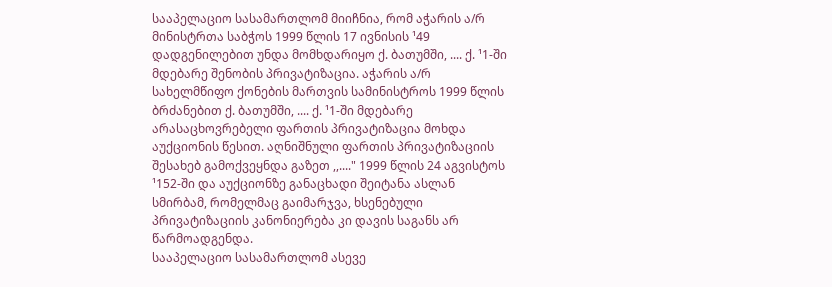სააპელაციო სასამართლომ მიიჩნია, რომ აჭარის ა/რ მინისტრთა საბჭოს 1999 წლის 17 ივნისის ¹49 დადგენილებით უნდა მომხდარიყო ქ. ბათუმში, .... ქ. ¹1-ში მდებარე შენობის პრივატიზაცია. აჭარის ა/რ სახელმწიფო ქონების მართვის სამინისტროს 1999 წლის ბრძანებით ქ. ბათუმში, .... ქ. ¹1-ში მდებარე არასაცხოვრებელი ფართის პრივატიზაცია მოხდა აუქციონის წესით. აღნიშნული ფართის პრივატიზაციის შესახებ გამოქვეყნდა გაზეთ ,,...." 1999 წლის 24 აგვისტოს ¹152-ში და აუქციონზე განაცხადი შეიტანა ასლან სმირბამ, რომელმაც გაიმარჯვა, ხსენებული პრივატიზაციის კანონიერება კი დავის საგანს არ წარმოადგენდა.
სააპელაციო სასამართლომ ასევე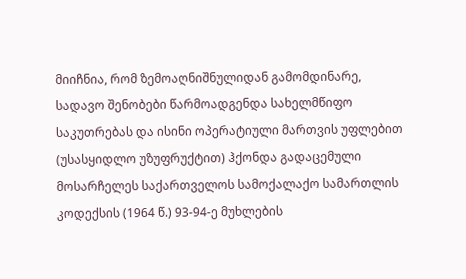მიიჩნია, რომ ზემოაღნიშნულიდან გამომდინარე, სადავო შენობები წარმოადგენდა სახელმწიფო საკუთრებას და ისინი ოპერატიული მართვის უფლებით (უსასყიდლო უზუფრუქტით) ჰქონდა გადაცემული მოსარჩელეს საქართველოს სამოქალაქო სამართლის კოდექსის (1964 წ.) 93-94-ე მუხლების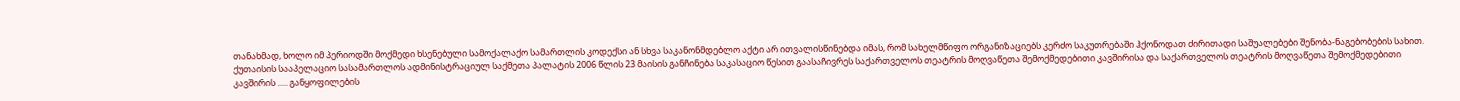თანახმად, ხოლო იმ პერიოდში მოქმედი ხსენებული სამოქალაქო სამართლის კოდექსი ან სხვა საკანონმდებლო აქტი არ ითვალისწინებდა იმას, რომ სახელმწიფო ორგანიზაციებს კერძო საკუთრებაში ჰქონოდათ ძირითადი საშუალებები შენობა-ნაგებობების სახით.
ქუთაისის სააპელაციო სასამართლოს ადმინისტრაციულ საქმეთა პალატის 2006 წლის 23 მაისის განჩინება საკასაციო წესით გაასაჩივრეს საქართველოს თეატრის მოღვაწეთა შემოქმედებითი კავშირისა და საქართველოს თეატრის მოღვაწეთა შემოქმედებითი კავშირის ..... განყოფილების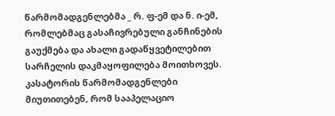წარმომადგენლებმა _ რ. ფ-ემ და ნ. ი-ემ, რომლებმაც გასაჩივრებული განჩინების გაუქმება და ახალი გადაწყვეტილებით სარჩელის დაკმაყოფილება მოითხოვეს.
კასატორის წარმომადგენლები მიუთითებენ, რომ სააპელაციო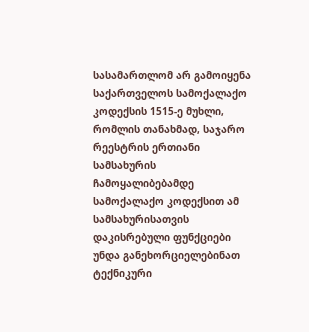სასამართლომ არ გამოიყენა საქართველოს სამოქალაქო კოდექსის 1515-ე მუხლი, რომლის თანახმად, საჯარო რეესტრის ერთიანი სამსახურის ჩამოყალიბებამდე სამოქალაქო კოდექსით ამ სამსახურისათვის დაკისრებული ფუნქციები უნდა განეხორციელებინათ ტექნიკური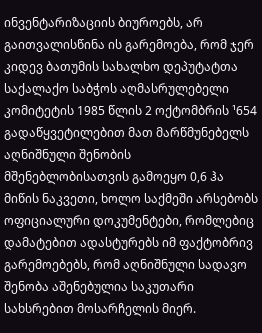ინვენტარიზაციის ბიუროებს, არ გაითვალისწინა ის გარემოება, რომ ჯერ კიდევ ბათუმის სახალხო დეპუტატთა საქალაქო საბჭოს აღმასრულებელი კომიტეტის 1985 წლის 2 ოქტომბრის ¹654 გადაწყვეტილებით მათ მარწმუნებელს აღნიშნული შენობის მშენებლობისათვის გამოეყო 0,6 ჰა მიწის ნაკვეთი, ხოლო საქმეში არსებობს ოფიციალური დოკუმენტები, რომლებიც დამატებით ადასტურებს იმ ფაქტობრივ გარემოებებს, რომ აღნიშნული სადავო შენობა აშენებულია საკუთარი სახსრებით მოსარჩელის მიერ.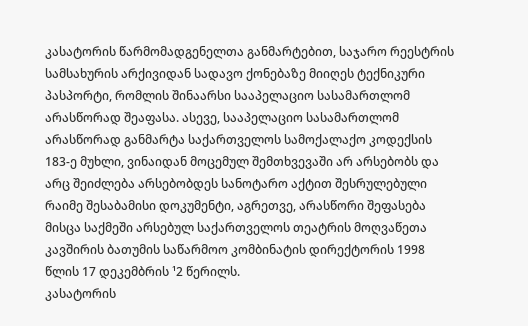კასატორის წარმომადგენელთა განმარტებით, საჯარო რეესტრის სამსახურის არქივიდან სადავო ქონებაზე მიიღეს ტექნიკური პასპორტი, რომლის შინაარსი სააპელაციო სასამართლომ არასწორად შეაფასა. ასევე, სააპელაციო სასამართლომ არასწორად განმარტა საქართველოს სამოქალაქო კოდექსის 183-ე მუხლი, ვინაიდან მოცემულ შემთხვევაში არ არსებობს და არც შეიძლება არსებობდეს სანოტარო აქტით შესრულებული რაიმე შესაბამისი დოკუმენტი, აგრეთვე, არასწორი შეფასება მისცა საქმეში არსებულ საქართველოს თეატრის მოღვაწეთა კავშირის ბათუმის საწარმოო კომბინატის დირექტორის 1998 წლის 17 დეკემბრის ¹2 წერილს.
კასატორის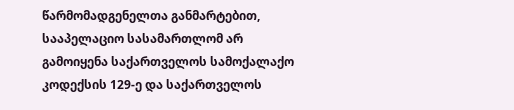წარმომადგენელთა განმარტებით, სააპელაციო სასამართლომ არ გამოიყენა საქართველოს სამოქალაქო კოდექსის 129-ე და საქართველოს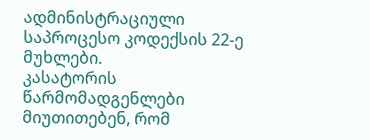ადმინისტრაციული საპროცესო კოდექსის 22-ე მუხლები.
კასატორის წარმომადგენლები მიუთითებენ, რომ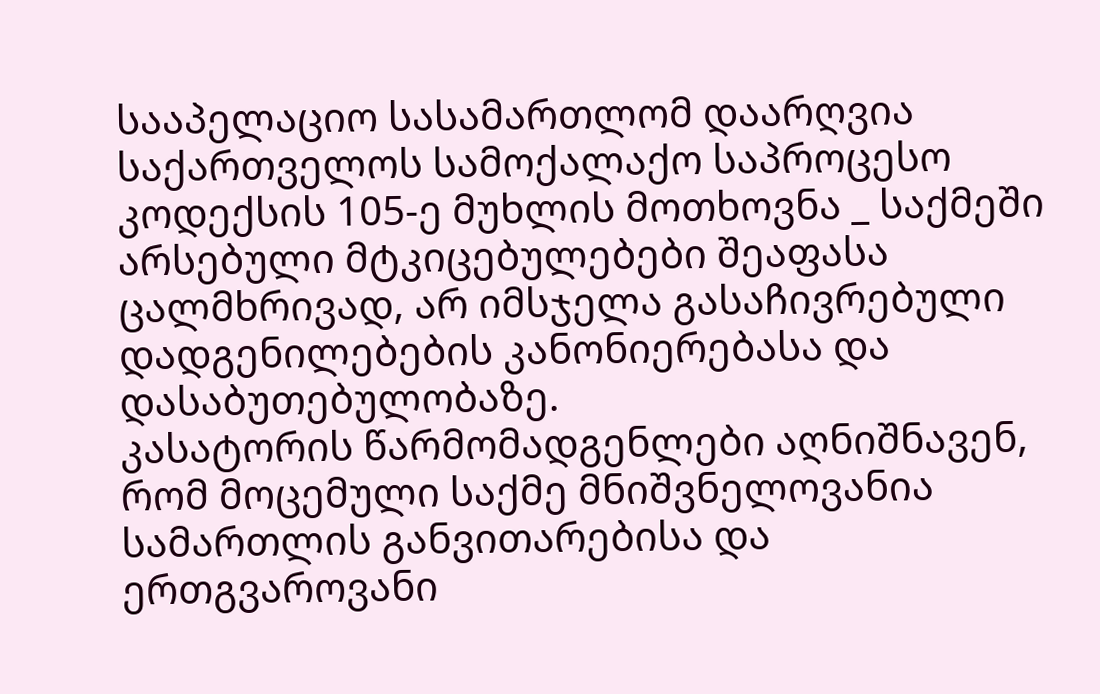სააპელაციო სასამართლომ დაარღვია საქართველოს სამოქალაქო საპროცესო კოდექსის 105-ე მუხლის მოთხოვნა _ საქმეში არსებული მტკიცებულებები შეაფასა ცალმხრივად, არ იმსჯელა გასაჩივრებული დადგენილებების კანონიერებასა და დასაბუთებულობაზე.
კასატორის წარმომადგენლები აღნიშნავენ, რომ მოცემული საქმე მნიშვნელოვანია სამართლის განვითარებისა და ერთგვაროვანი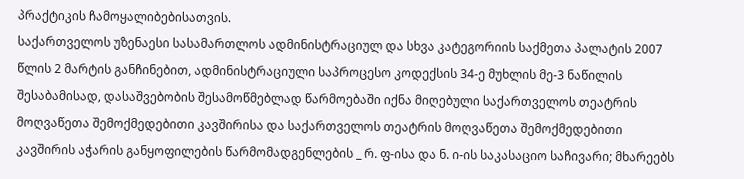პრაქტიკის ჩამოყალიბებისათვის.
საქართველოს უზენაესი სასამართლოს ადმინისტრაციულ და სხვა კატეგორიის საქმეთა პალატის 2007 წლის 2 მარტის განჩინებით, ადმინისტრაციული საპროცესო კოდექსის 34-ე მუხლის მე-3 ნაწილის შესაბამისად, დასაშვებობის შესამოწმებლად წარმოებაში იქნა მიღებული საქართველოს თეატრის მოღვაწეთა შემოქმედებითი კავშირისა და საქართველოს თეატრის მოღვაწეთა შემოქმედებითი კავშირის აჭარის განყოფილების წარმომადგენლების _ რ. ფ-ისა და ნ. ი-ის საკასაციო საჩივარი; მხარეებს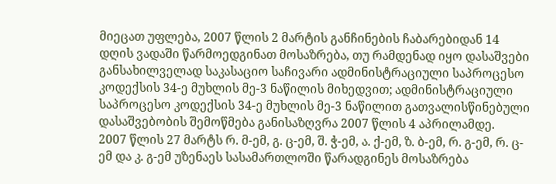მიეცათ უფლება, 2007 წლის 2 მარტის განჩინების ჩაბარებიდან 14 დღის ვადაში წარმოედგინათ მოსაზრება, თუ რამდენად იყო დასაშვები განსახილველად საკასაციო საჩივარი ადმინისტრაციული საპროცესო კოდექსის 34-ე მუხლის მე-3 ნაწილის მიხედვით; ადმინისტრაციული საპროცესო კოდექსის 34-ე მუხლის მე-3 ნაწილით გათვალისწინებული დასაშვებობის შემოწმება განისაზღვრა 2007 წლის 4 აპრილამდე.
2007 წლის 27 მარტს რ. მ-ემ, გ. ც-ემ, შ. ჭ-ემ, ა. ქ-ემ, ზ. ბ-ემ, რ. გ-ემ, რ. ც-ემ და კ. გ-ემ უზენაეს სასამართლოში წარადგინეს მოსაზრება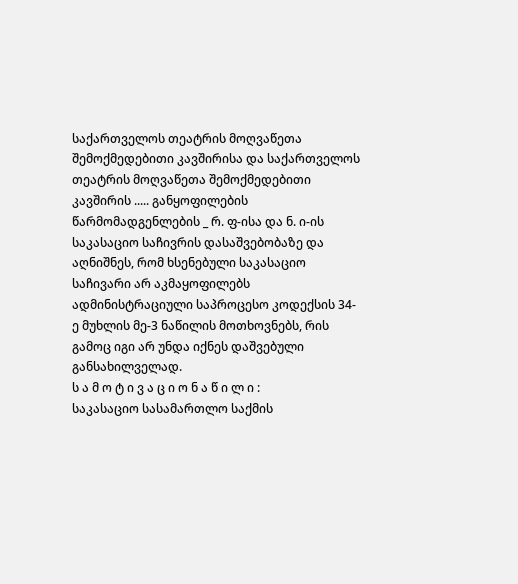საქართველოს თეატრის მოღვაწეთა შემოქმედებითი კავშირისა და საქართველოს თეატრის მოღვაწეთა შემოქმედებითი კავშირის ..... განყოფილების წარმომადგენლების _ რ. ფ-ისა და ნ. ი-ის საკასაციო საჩივრის დასაშვებობაზე და აღნიშნეს, რომ ხსენებული საკასაციო საჩივარი არ აკმაყოფილებს ადმინისტრაციული საპროცესო კოდექსის 34-ე მუხლის მე-3 ნაწილის მოთხოვნებს, რის გამოც იგი არ უნდა იქნეს დაშვებული განსახილველად.
ს ა მ ო ტ ი ვ ა ც ი ო ნ ა წ ი ლ ი :
საკასაციო სასამართლო საქმის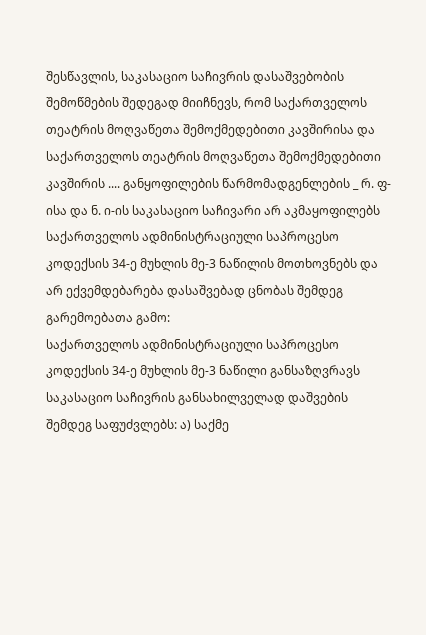შესწავლის, საკასაციო საჩივრის დასაშვებობის შემოწმების შედეგად მიიჩნევს, რომ საქართველოს თეატრის მოღვაწეთა შემოქმედებითი კავშირისა და საქართველოს თეატრის მოღვაწეთა შემოქმედებითი კავშირის .... განყოფილების წარმომადგენლების _ რ. ფ-ისა და ნ. ი-ის საკასაციო საჩივარი არ აკმაყოფილებს საქართველოს ადმინისტრაციული საპროცესო კოდექსის 34-ე მუხლის მე-3 ნაწილის მოთხოვნებს და არ ექვემდებარება დასაშვებად ცნობას შემდეგ გარემოებათა გამო:
საქართველოს ადმინისტრაციული საპროცესო კოდექსის 34-ე მუხლის მე-3 ნაწილი განსაზღვრავს საკასაციო საჩივრის განსახილველად დაშვების შემდეგ საფუძვლებს: ა) საქმე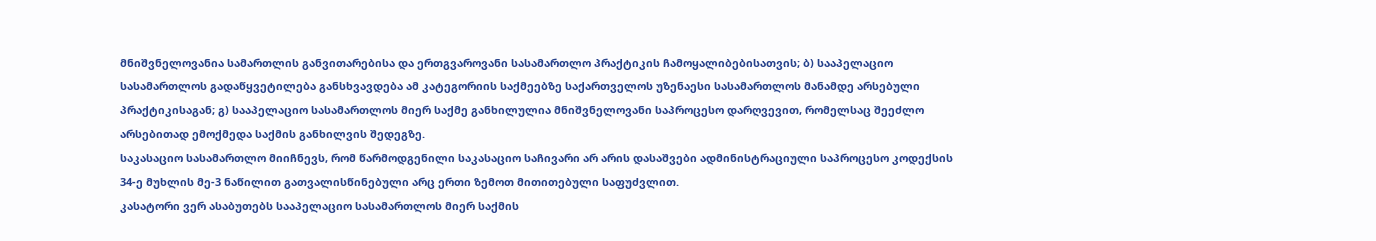მნიშვნელოვანია სამართლის განვითარებისა და ერთგვაროვანი სასამართლო პრაქტიკის ჩამოყალიბებისათვის; ბ) სააპელაციო სასამართლოს გადაწყვეტილება განსხვავდება ამ კატეგორიის საქმეებზე საქართველოს უზენაესი სასამართლოს მანამდე არსებული პრაქტიკისაგან; გ) სააპელაციო სასამართლოს მიერ საქმე განხილულია მნიშვნელოვანი საპროცესო დარღვევით, რომელსაც შეეძლო არსებითად ემოქმედა საქმის განხილვის შედეგზე.
საკასაციო სასამართლო მიიჩნევს, რომ წარმოდგენილი საკასაციო საჩივარი არ არის დასაშვები ადმინისტრაციული საპროცესო კოდექსის 34-ე მუხლის მე-3 ნაწილით გათვალისწინებული არც ერთი ზემოთ მითითებული საფუძვლით.
კასატორი ვერ ასაბუთებს სააპელაციო სასამართლოს მიერ საქმის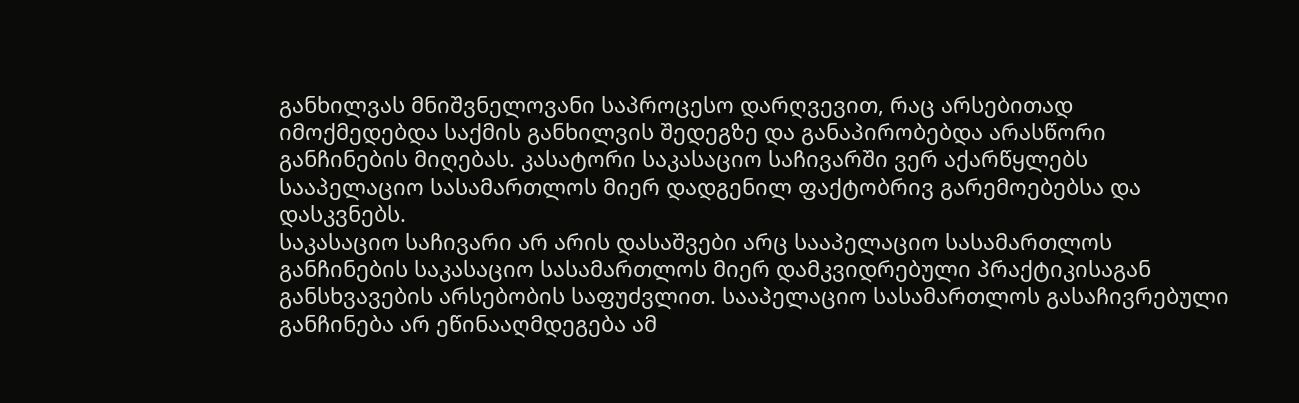განხილვას მნიშვნელოვანი საპროცესო დარღვევით, რაც არსებითად იმოქმედებდა საქმის განხილვის შედეგზე და განაპირობებდა არასწორი განჩინების მიღებას. კასატორი საკასაციო საჩივარში ვერ აქარწყლებს სააპელაციო სასამართლოს მიერ დადგენილ ფაქტობრივ გარემოებებსა და დასკვნებს.
საკასაციო საჩივარი არ არის დასაშვები არც სააპელაციო სასამართლოს განჩინების საკასაციო სასამართლოს მიერ დამკვიდრებული პრაქტიკისაგან განსხვავების არსებობის საფუძვლით. სააპელაციო სასამართლოს გასაჩივრებული განჩინება არ ეწინააღმდეგება ამ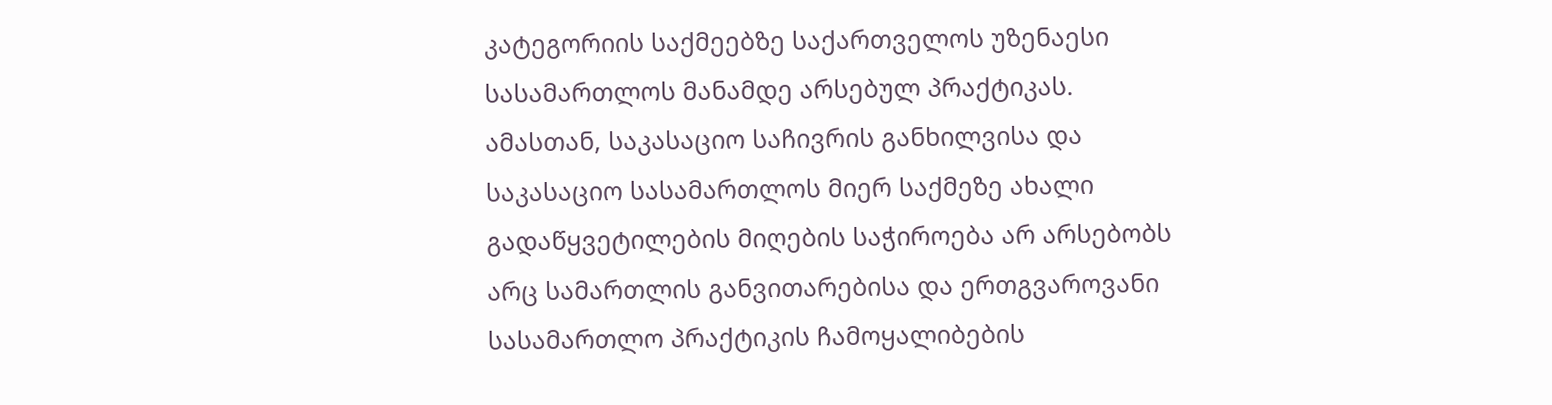კატეგორიის საქმეებზე საქართველოს უზენაესი სასამართლოს მანამდე არსებულ პრაქტიკას.
ამასთან, საკასაციო საჩივრის განხილვისა და საკასაციო სასამართლოს მიერ საქმეზე ახალი გადაწყვეტილების მიღების საჭიროება არ არსებობს არც სამართლის განვითარებისა და ერთგვაროვანი სასამართლო პრაქტიკის ჩამოყალიბების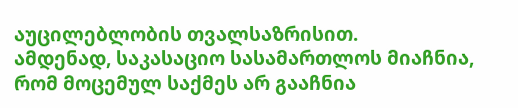აუცილებლობის თვალსაზრისით.
ამდენად, საკასაციო სასამართლოს მიაჩნია, რომ მოცემულ საქმეს არ გააჩნია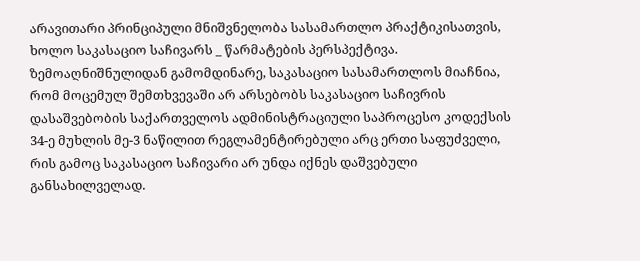არავითარი პრინციპული მნიშვნელობა სასამართლო პრაქტიკისათვის, ხოლო საკასაციო საჩივარს _ წარმატების პერსპექტივა.
ზემოაღნიშნულიდან გამომდინარე, საკასაციო სასამართლოს მიაჩნია, რომ მოცემულ შემთხვევაში არ არსებობს საკასაციო საჩივრის დასაშვებობის საქართველოს ადმინისტრაციული საპროცესო კოდექსის 34-ე მუხლის მე-3 ნაწილით რეგლამენტირებული არც ერთი საფუძველი, რის გამოც საკასაციო საჩივარი არ უნდა იქნეს დაშვებული განსახილველად.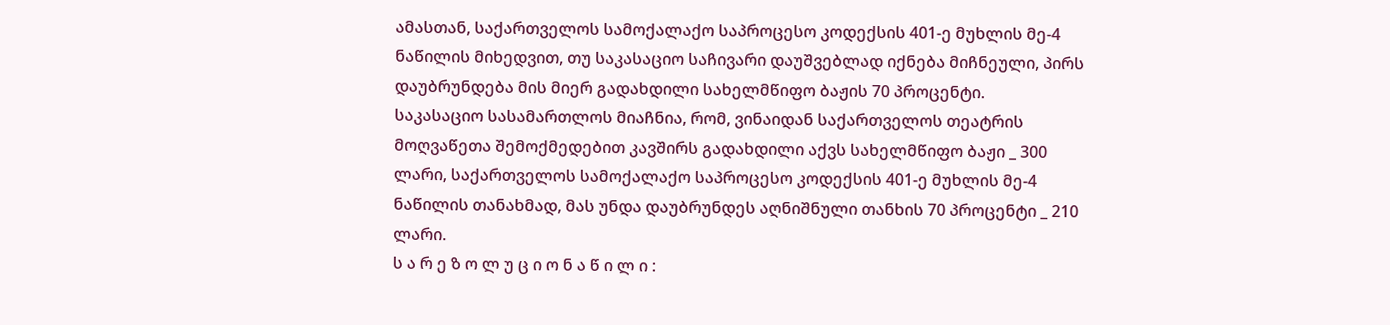ამასთან, საქართველოს სამოქალაქო საპროცესო კოდექსის 401-ე მუხლის მე-4 ნაწილის მიხედვით, თუ საკასაციო საჩივარი დაუშვებლად იქნება მიჩნეული, პირს დაუბრუნდება მის მიერ გადახდილი სახელმწიფო ბაჟის 70 პროცენტი.
საკასაციო სასამართლოს მიაჩნია, რომ, ვინაიდან საქართველოს თეატრის მოღვაწეთა შემოქმედებით კავშირს გადახდილი აქვს სახელმწიფო ბაჟი _ 300 ლარი, საქართველოს სამოქალაქო საპროცესო კოდექსის 401-ე მუხლის მე-4 ნაწილის თანახმად, მას უნდა დაუბრუნდეს აღნიშნული თანხის 70 პროცენტი _ 210 ლარი.
ს ა რ ე ზ ო ლ უ ც ი ო ნ ა წ ი ლ ი :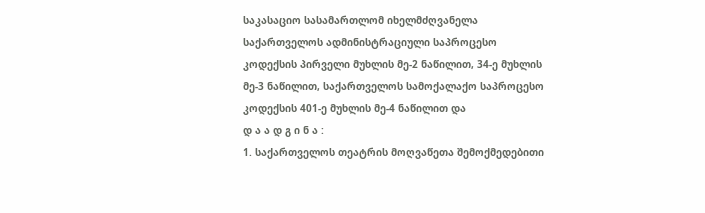საკასაციო სასამართლომ იხელმძღვანელა საქართველოს ადმინისტრაციული საპროცესო კოდექსის პირველი მუხლის მე-2 ნაწილით, 34-ე მუხლის მე-3 ნაწილით, საქართველოს სამოქალაქო საპროცესო კოდექსის 401-ე მუხლის მე-4 ნაწილით და
დ ა ა დ გ ი ნ ა :
1. საქართველოს თეატრის მოღვაწეთა შემოქმედებითი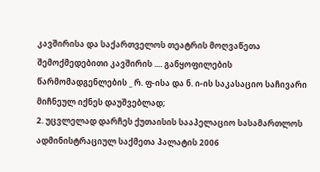კავშირისა და საქართველოს თეატრის მოღვაწეთა შემოქმედებითი კავშირის .... განყოფილების წარმომადგენლების _ რ. ფ-ისა და ნ. ი-ის საკასაციო საჩივარი მიჩნეულ იქნეს დაუშვებლად;
2. უცვლელად დარჩეს ქუთაისის სააპელაციო სასამართლოს ადმინისტრაციულ საქმეთა პალატის 2006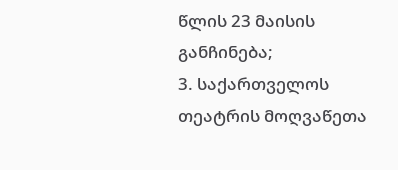წლის 23 მაისის განჩინება;
3. საქართველოს თეატრის მოღვაწეთა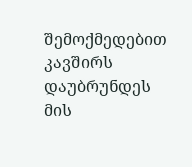შემოქმედებით კავშირს დაუბრუნდეს მის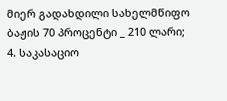მიერ გადახდილი სახელმწიფო ბაჟის 70 პროცენტი _ 210 ლარი;
4. საკასაციო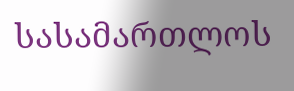სასამართლოს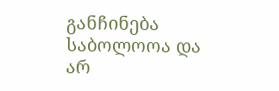განჩინება საბოლოოა და არ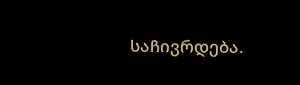საჩივრდება.